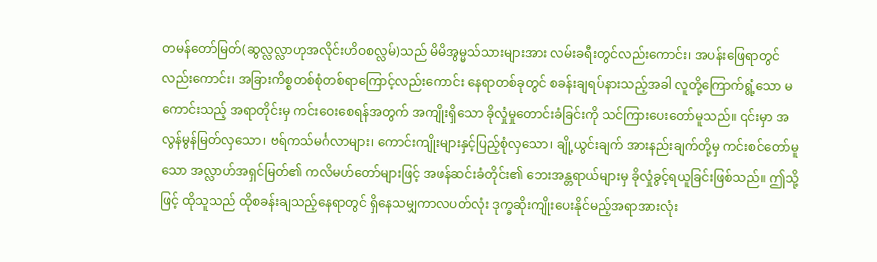တမန်တော်မြတ်(ဆွလ္လလ္လာဟုအလိုင်းဟိဝစလ္လမ်)သည် မိမိအွမ္မသ်သားများအား လမ်းခရီးတွင်လည်းကောင်း၊ အပန်းဖြေရာတွင်လည်းကောင်း၊ အခြားကိစ္စတစ်စုံတစ်ရာကြောင့်လည်းကောင်း နေရာတစ်ခုတွင် စခန်းချရပ်နားသည့်အခါ လူတို့ကြောက်ရွံ့သော မကောင်းသည့် အရာတိုင်းမှ ကင်းဝေးစေရန်အတွက် အကျိုးရှိသော ခိုလှုံမှုတောင်းခံခြင်းကို သင်ကြားပေးတော်မူသည်။ ၎င်းမှာ အလွန်မွန်မြတ်လှသော၊ ဗရ်ကသ်မင်္ဂလာများ၊ ကောင်းကျိုးများနှင့်ပြည့်စုံလှသော၊ ချို့ယွင်းချက် အားနည်းချက်တို့မှ ကင်းစင်တော်မူသော အလ္လာဟ်အရှင်မြတ်၏ ကလိမဟ်တော်များဖြင့် အဖန်ဆင်းခံတိုင်း၏ ဘေးအန္တရာယ်များမှ ခိုလှုံခွင့်ရယူခြင်းဖြစ်သည်။ ဤသို့ဖြင့် ထိုသူသည် ထိုစခန်းချသည့်နေရာတွင် ရှိနေသမျှကာလပတ်လုံး ဒုက္ခဆိုးကျိုးပေးနိုင်မည့်အရာအားလုံး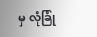မှ လုံခြုံ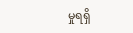မှုရရှိ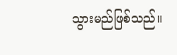သွားမည်ဖြစ်သည်။